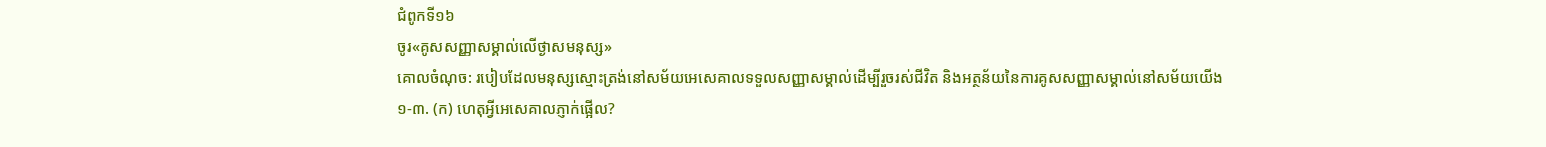ជំពូកទី១៦
ចូរ«គូសសញ្ញាសម្គាល់លើថ្ងាសមនុស្ស»
គោលចំណុច: របៀបដែលមនុស្សស្មោះត្រង់នៅសម័យអេសេគាលទទួលសញ្ញាសម្គាល់ដើម្បីរួចរស់ជីវិត និងអត្ថន័យនៃការគូសសញ្ញាសម្គាល់នៅសម័យយើង
១-៣. (ក) ហេតុអ្វីអេសេគាលភ្ញាក់ផ្អើល?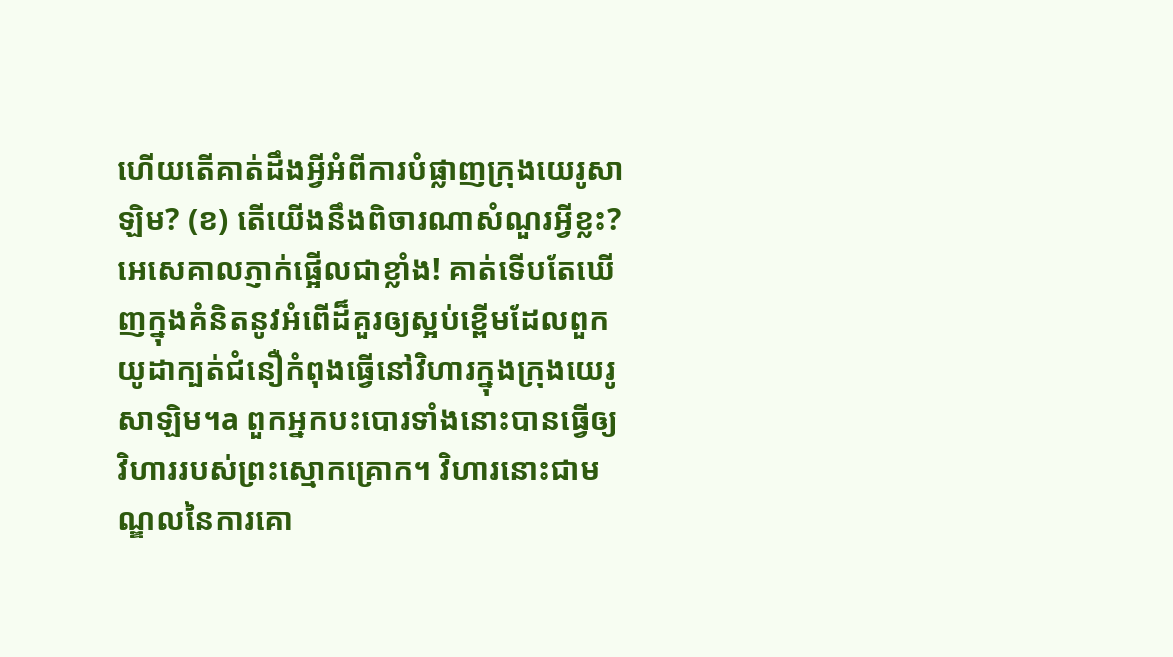ហើយតើគាត់ដឹងអ្វីអំពីការបំផ្លាញក្រុងយេរូសាឡិម? (ខ) តើយើងនឹងពិចារណាសំណួរអ្វីខ្លះ?
អេសេគាលភ្ញាក់ផ្អើលជាខ្លាំង! គាត់ទើបតែឃើញក្នុងគំនិតនូវអំពើដ៏គួរឲ្យស្អប់ខ្ពើមដែលពួកយូដាក្បត់ជំនឿកំពុងធ្វើនៅវិហារក្នុងក្រុងយេរូសាឡិម។a ពួកអ្នកបះបោរទាំងនោះបានធ្វើឲ្យវិហាររបស់ព្រះស្មោកគ្រោក។ វិហារនោះជាមណ្ឌលនៃការគោ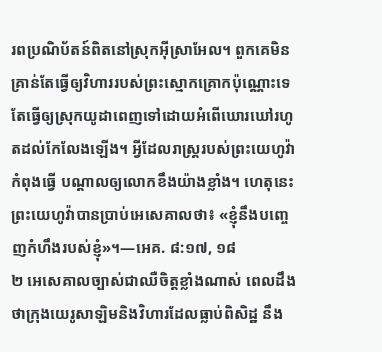រពប្រណិប័តន៍ពិតនៅស្រុកអ៊ីស្រាអែល។ ពួកគេមិនគ្រាន់តែធ្វើឲ្យវិហាររបស់ព្រះស្មោកគ្រោកប៉ុណ្ណោះទេ តែធ្វើឲ្យស្រុកយូដាពេញទៅដោយអំពើឃោរឃៅរហូតដល់កែលែងឡើង។ អ្វីដែលរាស្ត្ររបស់ព្រះយេហូវ៉ាកំពុងធ្វើ បណ្ដាលឲ្យលោកខឹងយ៉ាងខ្លាំង។ ហេតុនេះ ព្រះយេហូវ៉ាបានប្រាប់អេសេគាលថា៖ «ខ្ញុំនឹងបញ្ចេញកំហឹងរបស់ខ្ញុំ»។—អេគ. ៨:១៧, ១៨
២ អេសេគាលច្បាស់ជាឈឺចិត្តខ្លាំងណាស់ ពេលដឹងថាក្រុងយេរូសាឡិមនិងវិហារដែលធ្លាប់ពិសិដ្ឋ នឹង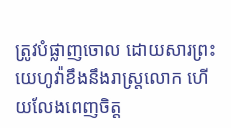ត្រូវបំផ្លាញចោល ដោយសារព្រះយេហូវ៉ាខឹងនឹងរាស្ត្រលោក ហើយលែងពេញចិត្ត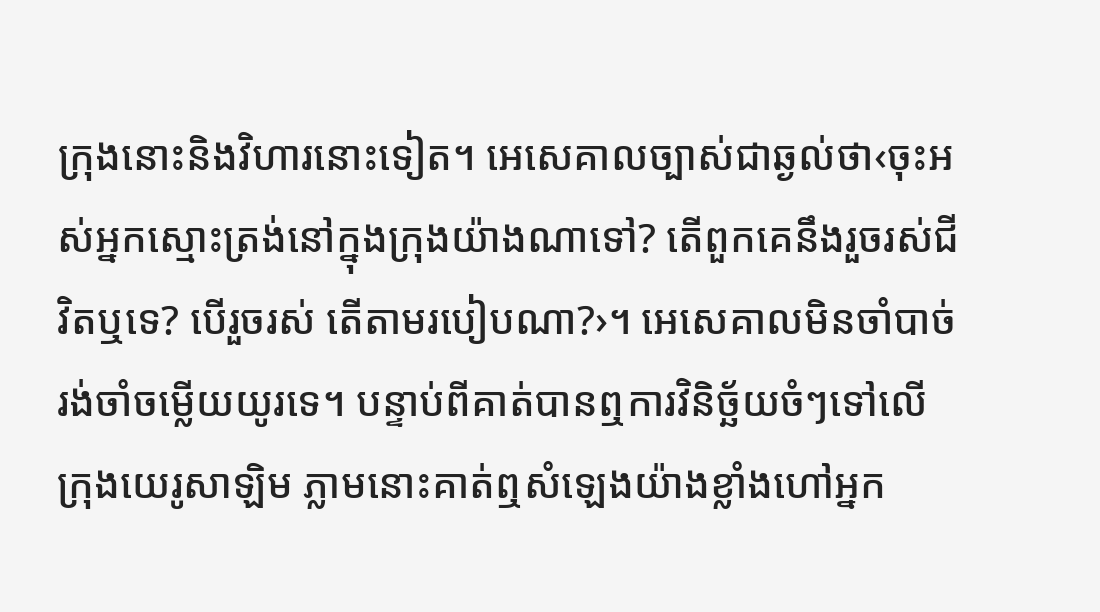ក្រុងនោះនិងវិហារនោះទៀត។ អេសេគាលច្បាស់ជាឆ្ងល់ថា‹ចុះអស់អ្នកស្មោះត្រង់នៅក្នុងក្រុងយ៉ាងណាទៅ? តើពួកគេនឹងរួចរស់ជីវិតឬទេ? បើរួចរស់ តើតាមរបៀបណា?›។ អេសេគាលមិនចាំបាច់រង់ចាំចម្លើយយូរទេ។ បន្ទាប់ពីគាត់បានឮការវិនិច្ឆ័យចំៗទៅលើក្រុងយេរូសាឡិម ភ្លាមនោះគាត់ឮសំឡេងយ៉ាងខ្លាំងហៅអ្នក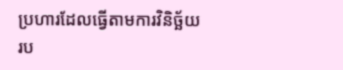ប្រហារដែលធ្វើតាមការវិនិច្ឆ័យរប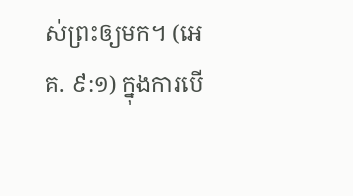ស់ព្រះឲ្យមក។ (អេគ. ៩:១) ក្នុងការបើ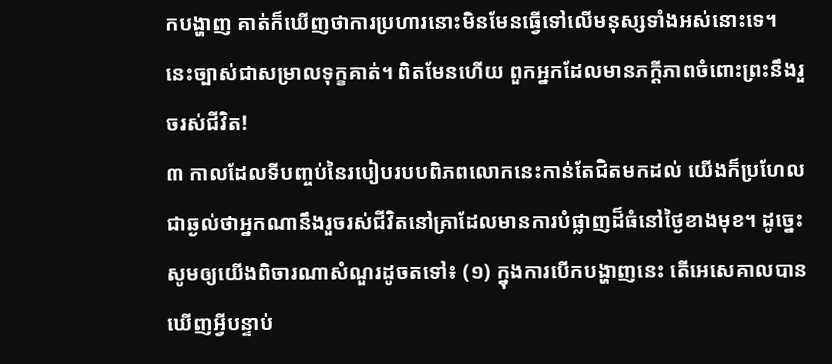កបង្ហាញ គាត់ក៏ឃើញថាការប្រហារនោះមិនមែនធ្វើទៅលើមនុស្សទាំងអស់នោះទេ។ នេះច្បាស់ជាសម្រាលទុក្ខគាត់។ ពិតមែនហើយ ពួកអ្នកដែលមានភក្ដីភាពចំពោះព្រះនឹងរួចរស់ជីវិត!
៣ កាលដែលទីបញ្ចប់នៃរបៀបរបបពិភពលោកនេះកាន់តែជិតមកដល់ យើងក៏ប្រហែលជាឆ្ងល់ថាអ្នកណានឹងរួចរស់ជីវិតនៅគ្រាដែលមានការបំផ្លាញដ៏ធំនៅថ្ងៃខាងមុខ។ ដូច្នេះ សូមឲ្យយើងពិចារណាសំណួរដូចតទៅ៖ (១) ក្នុងការបើកបង្ហាញនេះ តើអេសេគាលបានឃើញអ្វីបន្ទាប់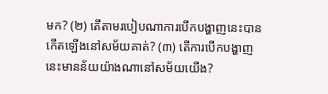មក? (២) តើតាមរបៀបណាការបើកបង្ហាញនេះបានកើតឡើងនៅសម័យគាត់? (៣) តើការបើកបង្ហាញនេះមានន័យយ៉ាងណានៅសម័យយើង?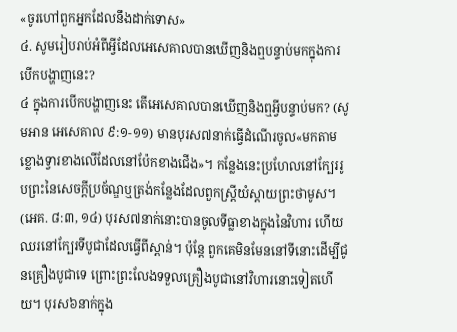«ចូរហៅពួកអ្នកដែលនឹងដាក់ទោស»
៤. សូមរៀបរាប់អំពីអ្វីដែលអេសេគាលបានឃើញនិងឮបន្ទាប់មកក្នុងការបើកបង្ហាញនេះ?
៤ ក្នុងការបើកបង្ហាញនេះ តើអេសេគាលបានឃើញនិងឮអ្វីបន្ទាប់មក? (សូមអាន អេសេគាល ៩:១-១១) មានបុរស៧នាក់ធ្វើដំណើរចូល«មកតាមខ្លោងទ្វារខាងលើដែលនៅប៉ែកខាងជើង»។ កន្លែងនេះប្រហែលនៅក្បែររូបព្រះនៃសេចក្ដីប្រច័ណ្ឌឬត្រង់កន្លែងដែលពួកស្ត្រីយំស្ដាយព្រះថាមូស។ (អេគ. ៨:៣, ១៤) បុរស៧នាក់នោះបានចូលទីធ្លាខាងក្នុងនៃវិហារ ហើយឈរនៅក្បែរទីបូជាដែលធ្វើពីស្ពាន់។ ប៉ុន្តែ ពួកគេមិនមែននៅទីនោះដើម្បីជូនគ្រឿងបូជាទេ ព្រោះព្រះលែងទទួលគ្រឿងបូជានៅវិហារនោះទៀតហើយ។ បុរស៦នាក់ក្នុង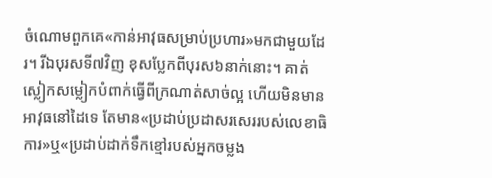ចំណោមពួកគេ«កាន់អាវុធសម្រាប់ប្រហារ»មកជាមួយដែរ។ រីឯបុរសទី៧វិញ ខុសប្លែកពីបុរស៦នាក់នោះ។ គាត់ស្លៀកសម្លៀកបំពាក់ធ្វើពីក្រណាត់សាច់ល្អ ហើយមិនមានអាវុធនៅដៃទេ តែមាន«ប្រដាប់ប្រដាសរសេររបស់លេខាធិការ»ឬ«ប្រដាប់ដាក់ទឹកខ្មៅរបស់អ្នកចម្លង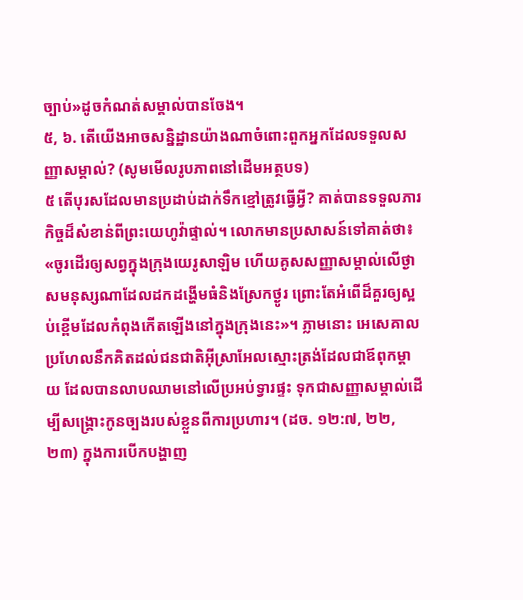ច្បាប់»ដូចកំណត់សម្គាល់បានចែង។
៥, ៦. តើយើងអាចសន្និដ្ឋានយ៉ាងណាចំពោះពួកអ្នកដែលទទួលសញ្ញាសម្គាល់? (សូមមើលរូបភាពនៅដើមអត្ថបទ)
៥ តើបុរសដែលមានប្រដាប់ដាក់ទឹកខ្មៅត្រូវធ្វើអ្វី? គាត់បានទទួលភារកិច្ចដ៏សំខាន់ពីព្រះយេហូវ៉ាផ្ទាល់។ លោកមានប្រសាសន៍ទៅគាត់ថា៖ «ចូរដើរឲ្យសព្វក្នុងក្រុងយេរូសាឡិម ហើយគូសសញ្ញាសម្គាល់លើថ្ងាសមនុស្សណាដែលដកដង្ហើមធំនិងស្រែកថ្ងូរ ព្រោះតែអំពើដ៏គួរឲ្យស្អប់ខ្ពើមដែលកំពុងកើតឡើងនៅក្នុងក្រុងនេះ»។ ភ្លាមនោះ អេសេគាលប្រហែលនឹកគិតដល់ជនជាតិអ៊ីស្រាអែលស្មោះត្រង់ដែលជាឪពុកម្ដាយ ដែលបានលាបឈាមនៅលើប្រអប់ទ្វារផ្ទះ ទុកជាសញ្ញាសម្គាល់ដើម្បីសង្គ្រោះកូនច្បងរបស់ខ្លួនពីការប្រហារ។ (ដច. ១២:៧, ២២, ២៣) ក្នុងការបើកបង្ហាញ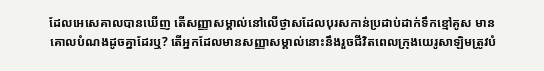ដែលអេសេគាលបានឃើញ តើសញ្ញាសម្គាល់នៅលើថ្ងាសដែលបុរសកាន់ប្រដាប់ដាក់ទឹកខ្មៅគូស មានគោលបំណងដូចគ្នាដែរឬ? តើអ្នកដែលមានសញ្ញាសម្គាល់នោះនឹងរួចជីវិតពេលក្រុងយេរូសាឡិមត្រូវបំ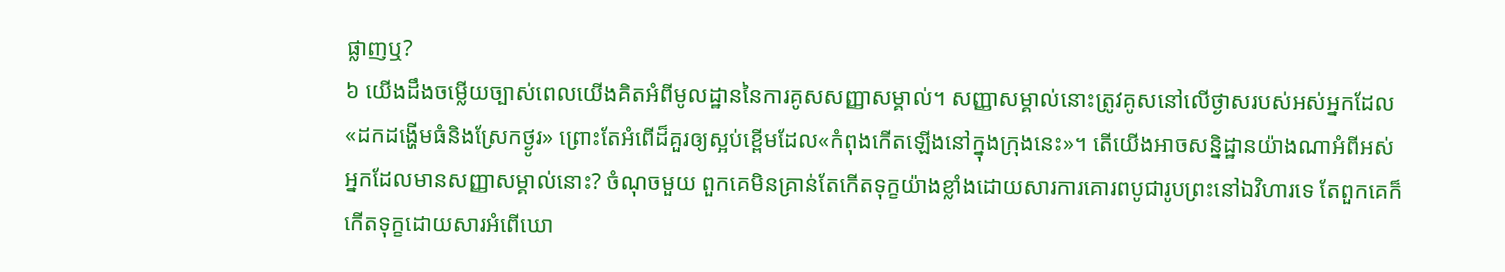ផ្លាញឬ?
៦ យើងដឹងចម្លើយច្បាស់ពេលយើងគិតអំពីមូលដ្ឋាននៃការគូសសញ្ញាសម្គាល់។ សញ្ញាសម្គាល់នោះត្រូវគូសនៅលើថ្ងាសរបស់អស់អ្នកដែល«ដកដង្ហើមធំនិងស្រែកថ្ងូរ» ព្រោះតែអំពើដ៏គួរឲ្យស្អប់ខ្ពើមដែល«កំពុងកើតឡើងនៅក្នុងក្រុងនេះ»។ តើយើងអាចសន្និដ្ឋានយ៉ាងណាអំពីអស់អ្នកដែលមានសញ្ញាសម្គាល់នោះ? ចំណុចមួយ ពួកគេមិនគ្រាន់តែកើតទុក្ខយ៉ាងខ្លាំងដោយសារការគោរពបូជារូបព្រះនៅឯវិហារទេ តែពួកគេក៏កើតទុក្ខដោយសារអំពើឃោ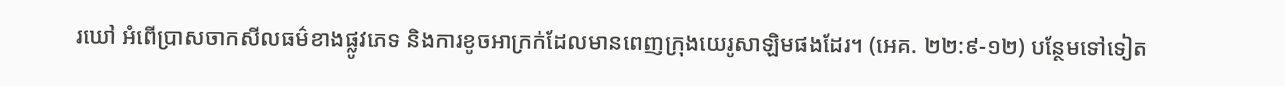រឃៅ អំពើប្រាសចាកសីលធម៌ខាងផ្លូវភេទ និងការខូចអាក្រក់ដែលមានពេញក្រុងយេរូសាឡិមផងដែរ។ (អេគ. ២២:៩-១២) បន្ថែមទៅទៀត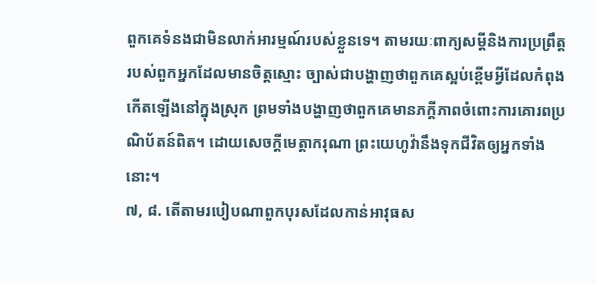ពួកគេទំនងជាមិនលាក់អារម្មណ៍របស់ខ្លួនទេ។ តាមរយៈពាក្យសម្ដីនិងការប្រព្រឹត្តរបស់ពួកអ្នកដែលមានចិត្តស្មោះ ច្បាស់ជាបង្ហាញថាពួកគេស្អប់ខ្ពើមអ្វីដែលកំពុងកើតឡើងនៅក្នុងស្រុក ព្រមទាំងបង្ហាញថាពួកគេមានភក្ដីភាពចំពោះការគោរពប្រណិប័តន៍ពិត។ ដោយសេចក្ដីមេត្តាករុណា ព្រះយេហូវ៉ានឹងទុកជីវិតឲ្យអ្នកទាំងនោះ។
៧, ៨. តើតាមរបៀបណាពួកបុរសដែលកាន់អាវុធស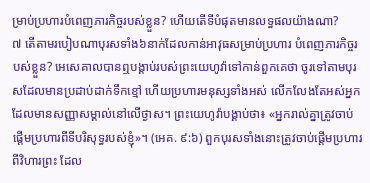ម្រាប់ប្រហារបំពេញភារកិច្ចរបស់ខ្លួន? ហើយតើទីបំផុតមានលទ្ធផលយ៉ាងណា?
៧ តើតាមរបៀបណាបុរសទាំង៦នាក់ដែលកាន់អាវុធសម្រាប់ប្រហារ បំពេញភារកិច្ចរបស់ខ្លួន? អេសេគាលបានឮបង្គាប់របស់ព្រះយេហូវ៉ាទៅកាន់ពួកគេថា ចូរទៅតាមបុរសដែលមានប្រដាប់ដាក់ទឹកខ្មៅ ហើយប្រហារមនុស្សទាំងអស់ លើកលែងតែអស់អ្នកដែលមានសញ្ញាសម្គាល់នៅលើថ្ងាស។ ព្រះយេហូវ៉ាបង្គាប់ថា៖ «អ្នករាល់គ្នាត្រូវចាប់ផ្ដើមប្រហារពីទីបរិសុទ្ធរបស់ខ្ញុំ»។ (អេគ. ៩:៦) ពួកបុរសទាំងនោះត្រូវចាប់ផ្ដើមប្រហារពីវិហារព្រះ ដែល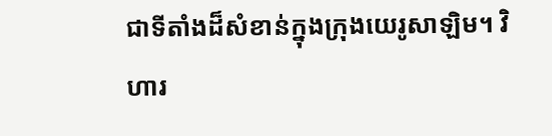ជាទីតាំងដ៏សំខាន់ក្នុងក្រុងយេរូសាឡិម។ វិហារ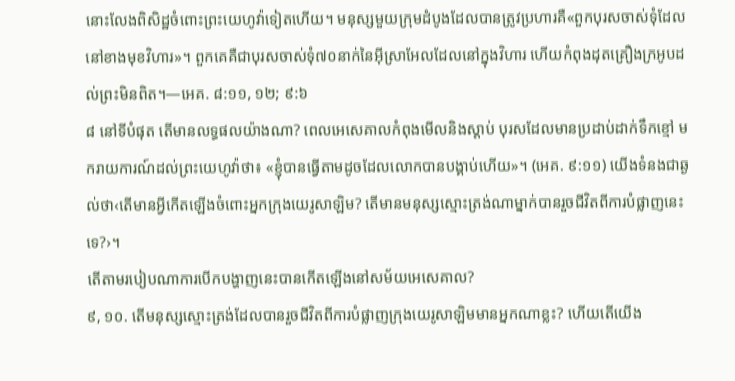នោះលែងពិសិដ្ឋចំពោះព្រះយេហូវ៉ាទៀតហើយ។ មនុស្សមួយក្រុមដំបូងដែលបានត្រូវប្រហារគឺ«ពួកបុរសចាស់ទុំដែលនៅខាងមុខវិហារ»។ ពួកគេគឺជាបុរសចាស់ទុំ៧០នាក់នៃអ៊ីស្រាអែលដែលនៅក្នុងវិហារ ហើយកំពុងដុតគ្រឿងក្រអូបដល់ព្រះមិនពិត។—អេគ. ៨:១១, ១២; ៩:៦
៨ នៅទីបំផុត តើមានលទ្ធផលយ៉ាងណា? ពេលអេសេគាលកំពុងមើលនិងស្ដាប់ បុរសដែលមានប្រដាប់ដាក់ទឹកខ្មៅ មករាយការណ៍ដល់ព្រះយេហូវ៉ាថា៖ «ខ្ញុំបានធ្វើតាមដូចដែលលោកបានបង្គាប់ហើយ»។ (អេគ. ៩:១១) យើងទំនងជាឆ្ងល់ថា‹តើមានអ្វីកើតឡើងចំពោះអ្នកក្រុងយេរូសាឡិម? តើមានមនុស្សស្មោះត្រង់ណាម្នាក់បានរួចជីវិតពីការបំផ្លាញនេះទេ?›។
តើតាមរបៀបណាការបើកបង្ហាញនេះបានកើតឡើងនៅសម័យអេសេគាល?
៩, ១០. តើមនុស្សស្មោះត្រង់ដែលបានរួចជីវិតពីការបំផ្លាញក្រុងយេរូសាឡិមមានអ្នកណាខ្លះ? ហើយតើយើង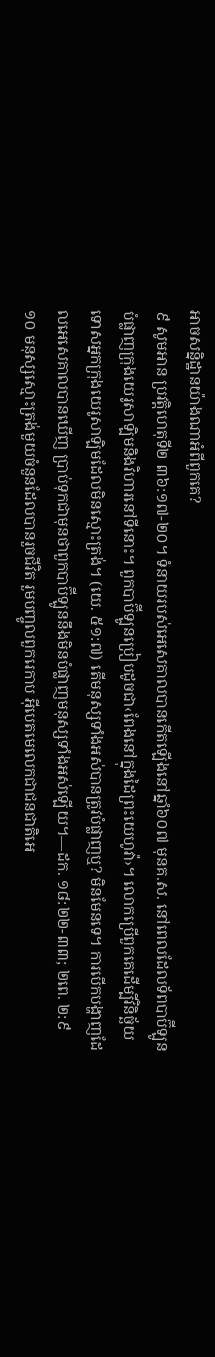អាចសន្និដ្ឋានយ៉ាងណាអំពីពួកគេ?
៩ សូមអាន ប្រវត្តិហេតុទី២ ៣៦:១៧-២០។ ទំនាយរបស់អេសេគាលបានកើតឡើងនៅឆ្នាំ៦០៧ មុនគ.ស. នៅពេលដែលទ័ពបាប៊ីឡូនបំផ្លាញក្រុងយេរូសាឡិមនិងវិហារនៅទីនោះ។ ពួកបាប៊ីឡូនប្រៀបដូចជា‹ពែងនៅក្នុងដៃព្រះយេហូវ៉ា›។ លោកប្រើពួកគេដើម្បីវិនិច្ឆ័យទោសអ្នកក្រុងយេរូសាឡិមដែលមិនស្មោះត្រង់។ (យេ. ៥១:៧) តើមនុស្សទាំងអស់បានត្រូវបំផ្លាញឬ? មិនមែនទេ។ ការបើកបង្ហាញដែលអេសេគាលបានឃើញ ប្រាប់ទុកជាមុនថាពួកបាប៊ីឡូននឹងមិនបំផ្លាញមនុស្សទាំងអស់ឡើយ។—ដក. ១៨:២២-៣៣; ២ពេ. ២:៩
១០ មនុស្សស្មោះត្រង់មួយចំនួនដែលបានរួចជីវិត រួមបញ្ចូលពួករេកាប អ៊ីបេតមេលេកជាជនជាតិអេ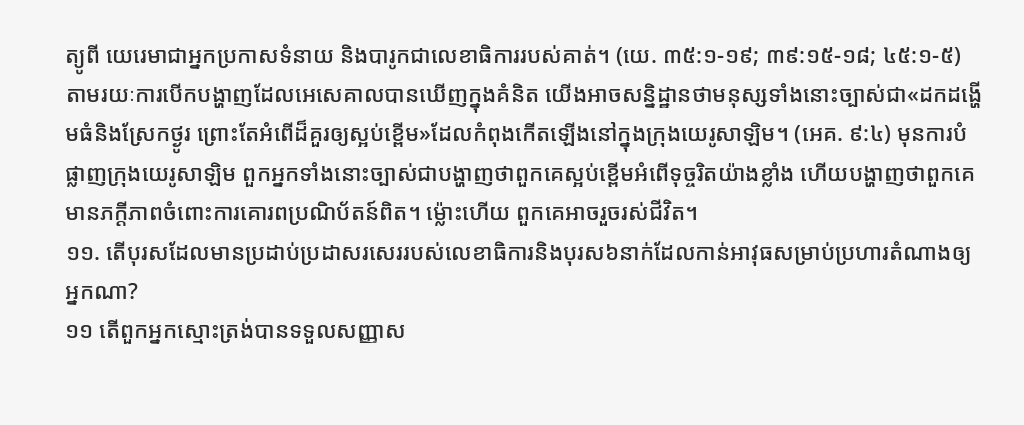ត្យូពី យេរេមាជាអ្នកប្រកាសទំនាយ និងបារូកជាលេខាធិការរបស់គាត់។ (យេ. ៣៥:១-១៩; ៣៩:១៥-១៨; ៤៥:១-៥) តាមរយៈការបើកបង្ហាញដែលអេសេគាលបានឃើញក្នុងគំនិត យើងអាចសន្និដ្ឋានថាមនុស្សទាំងនោះច្បាស់ជា«ដកដង្ហើមធំនិងស្រែកថ្ងូរ ព្រោះតែអំពើដ៏គួរឲ្យស្អប់ខ្ពើម»ដែលកំពុងកើតឡើងនៅក្នុងក្រុងយេរូសាឡិម។ (អេគ. ៩:៤) មុនការបំផ្លាញក្រុងយេរូសាឡិម ពួកអ្នកទាំងនោះច្បាស់ជាបង្ហាញថាពួកគេស្អប់ខ្ពើមអំពើទុច្ចរិតយ៉ាងខ្លាំង ហើយបង្ហាញថាពួកគេមានភក្ដីភាពចំពោះការគោរពប្រណិប័តន៍ពិត។ ម្ល៉ោះហើយ ពួកគេអាចរួចរស់ជីវិត។
១១. តើបុរសដែលមានប្រដាប់ប្រដាសរសេររបស់លេខាធិការនិងបុរស៦នាក់ដែលកាន់អាវុធសម្រាប់ប្រហារតំណាងឲ្យអ្នកណា?
១១ តើពួកអ្នកស្មោះត្រង់បានទទួលសញ្ញាស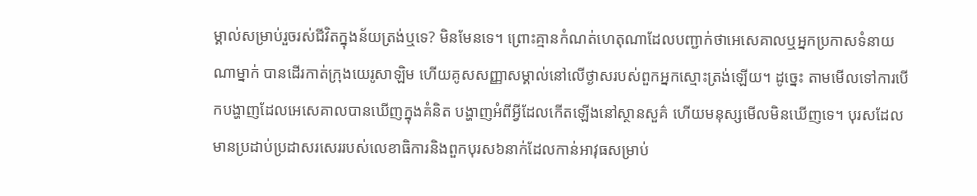ម្គាល់សម្រាប់រួចរស់ជីវិតក្នុងន័យត្រង់ឬទេ? មិនមែនទេ។ ព្រោះគ្មានកំណត់ហេតុណាដែលបញ្ជាក់ថាអេសេគាលឬអ្នកប្រកាសទំនាយណាម្នាក់ បានដើរកាត់ក្រុងយេរូសាឡិម ហើយគូសសញ្ញាសម្គាល់នៅលើថ្ងាសរបស់ពួកអ្នកស្មោះត្រង់ឡើយ។ ដូច្នេះ តាមមើលទៅការបើកបង្ហាញដែលអេសេគាលបានឃើញក្នុងគំនិត បង្ហាញអំពីអ្វីដែលកើតឡើងនៅស្ថានសួគ៌ ហើយមនុស្សមើលមិនឃើញទេ។ បុរសដែលមានប្រដាប់ប្រដាសរសេររបស់លេខាធិការនិងពួកបុរស៦នាក់ដែលកាន់អាវុធសម្រាប់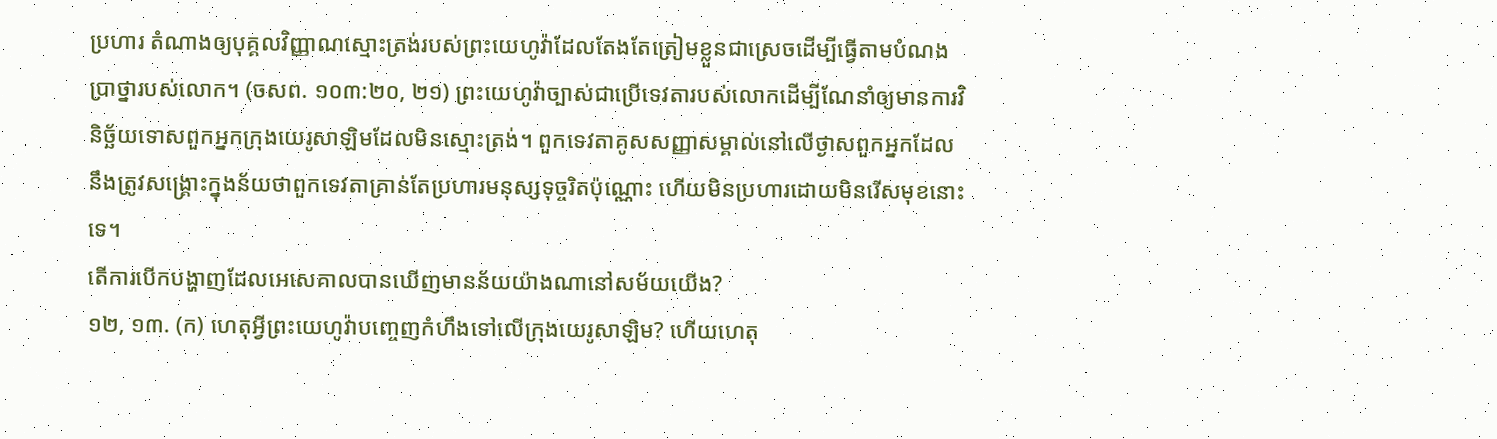ប្រហារ តំណាងឲ្យបុគ្គលវិញ្ញាណស្មោះត្រង់របស់ព្រះយេហូវ៉ាដែលតែងតែត្រៀមខ្លួនជាស្រេចដើម្បីធ្វើតាមបំណងប្រាថ្នារបស់លោក។ (ចសព. ១០៣:២០, ២១) ព្រះយេហូវ៉ាច្បាស់ជាប្រើទេវតារបស់លោកដើម្បីណែនាំឲ្យមានការវិនិច្ឆ័យទោសពួកអ្នកក្រុងយេរូសាឡិមដែលមិនស្មោះត្រង់។ ពួកទេវតាគូសសញ្ញាសម្គាល់នៅលើថ្ងាសពួកអ្នកដែលនឹងត្រូវសង្គ្រោះក្នុងន័យថាពួកទេវតាគ្រាន់តែប្រហារមនុស្សទុច្ចរិតប៉ុណ្ណោះ ហើយមិនប្រហារដោយមិនរើសមុខនោះទេ។
តើការបើកបង្ហាញដែលអេសេគាលបានឃើញមានន័យយ៉ាងណានៅសម័យយើង?
១២, ១៣. (ក) ហេតុអ្វីព្រះយេហូវ៉ាបញ្ចេញកំហឹងទៅលើក្រុងយេរូសាឡិម? ហើយហេតុ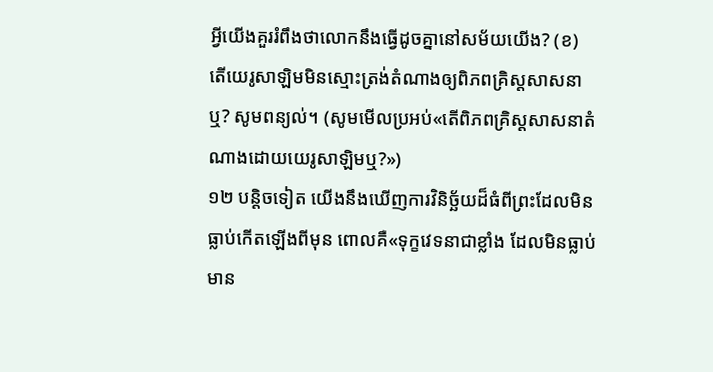អ្វីយើងគួររំពឹងថាលោកនឹងធ្វើដូចគ្នានៅសម័យយើង? (ខ) តើយេរូសាឡិមមិនស្មោះត្រង់តំណាងឲ្យពិភពគ្រិស្តសាសនាឬ? សូមពន្យល់។ (សូមមើលប្រអប់«តើពិភពគ្រិស្តសាសនាតំណាងដោយយេរូសាឡិមឬ?»)
១២ បន្តិចទៀត យើងនឹងឃើញការវិនិច្ឆ័យដ៏ធំពីព្រះដែលមិនធ្លាប់កើតឡើងពីមុន ពោលគឺ«ទុក្ខវេទនាជាខ្លាំង ដែលមិនធ្លាប់មាន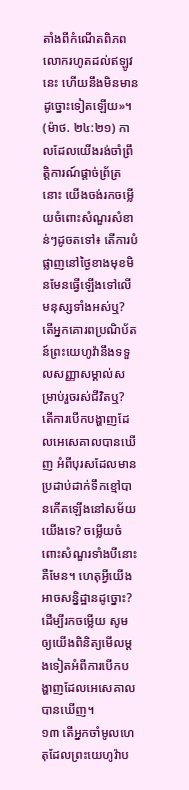តាំងពីកំណើតពិភពលោករហូតដល់ឥឡូវនេះ ហើយនឹងមិនមានដូច្នោះទៀតឡើយ»។ (ម៉ាថ. ២៤:២១) កាលដែលយើងរង់ចាំព្រឹត្តិការណ៍ផ្ដាច់ព្រ័ត្រនោះ យើងចង់រកចម្លើយចំពោះសំណួរសំខាន់ៗដូចតទៅ៖ តើការបំផ្លាញនៅថ្ងៃខាងមុខមិនមែនធ្វើឡើងទៅលើមនុស្សទាំងអស់ឬ? តើអ្នកគោរពប្រណិប័តន៍ព្រះយេហូវ៉ានឹងទទួលសញ្ញាសម្គាល់សម្រាប់រួចរស់ជីវិតឬ? តើការបើកបង្ហាញដែលអេសេគាលបានឃើញ អំពីបុរសដែលមានប្រដាប់ដាក់ទឹកខ្មៅបានកើតឡើងនៅសម័យយើងទេ? ចម្លើយចំពោះសំណួរទាំងបីនោះគឺមែន។ ហេតុអ្វីយើងអាចសន្និដ្ឋានដូច្នោះ? ដើម្បីរកចម្លើយ សូមឲ្យយើងពិនិត្យមើលម្ដងទៀតអំពីការបើកបង្ហាញដែលអេសេគាលបានឃើញ។
១៣ តើអ្នកចាំមូលហេតុដែលព្រះយេហូវ៉ាប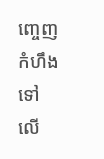ញ្ចេញកំហឹងទៅលើ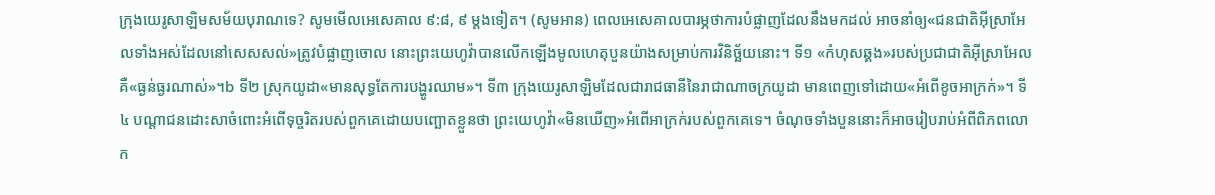ក្រុងយេរូសាឡិមសម័យបុរាណទេ? សូមមើលអេសេគាល ៩:៨, ៩ ម្ដងទៀត។ (សូមអាន) ពេលអេសេគាលបារម្ភថាការបំផ្លាញដែលនឹងមកដល់ អាចនាំឲ្យ«ជនជាតិអ៊ីស្រាអែលទាំងអស់ដែលនៅសេសសល់»ត្រូវបំផ្លាញចោល នោះព្រះយេហូវ៉ាបានលើកឡើងមូលហេតុបួនយ៉ាងសម្រាប់ការវិនិច្ឆ័យនោះ។ ទី១ «កំហុសឆ្គង»របស់ប្រជាជាតិអ៊ីស្រាអែល គឺ«ធ្ងន់ធ្ងរណាស់»។b ទី២ ស្រុកយូដា«មានសុទ្ធតែការបង្ហូរឈាម»។ ទី៣ ក្រុងយេរូសាឡិមដែលជារាជធានីនៃរាជាណាចក្រយូដា មានពេញទៅដោយ«អំពើខូចអាក្រក់»។ ទី៤ បណ្ដាជនដោះសាចំពោះអំពើទុច្ចរិតរបស់ពួកគេដោយបញ្ឆោតខ្លួនថា ព្រះយេហូវ៉ា«មិនឃើញ»អំពើអាក្រក់របស់ពួកគេទេ។ ចំណុចទាំងបួននោះក៏អាចរៀបរាប់អំពីពិភពលោក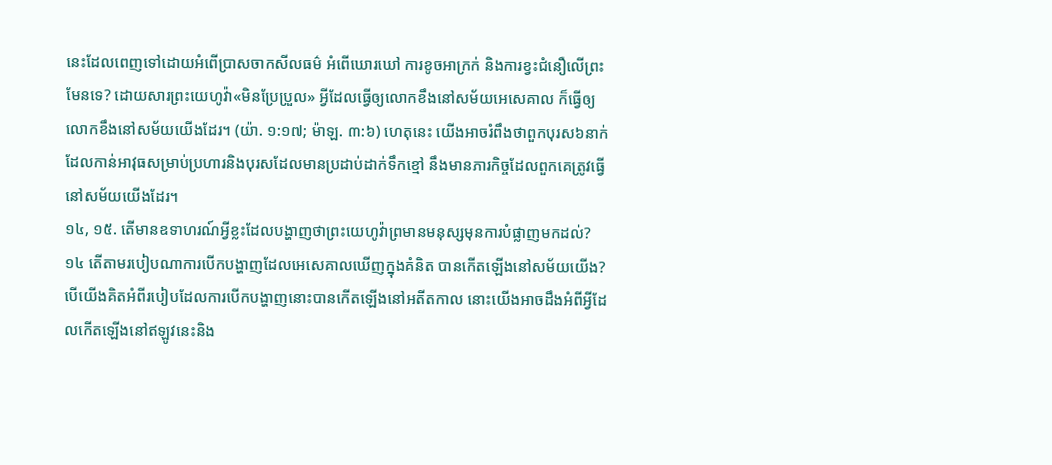នេះដែលពេញទៅដោយអំពើប្រាសចាកសីលធម៌ អំពើឃោរឃៅ ការខូចអាក្រក់ និងការខ្វះជំនឿលើព្រះ មែនទេ? ដោយសារព្រះយេហូវ៉ា«មិនប្រែប្រួល» អ្វីដែលធ្វើឲ្យលោកខឹងនៅសម័យអេសេគាល ក៏ធ្វើឲ្យលោកខឹងនៅសម័យយើងដែរ។ (យ៉ា. ១:១៧; ម៉ាឡ. ៣:៦) ហេតុនេះ យើងអាចរំពឹងថាពួកបុរស៦នាក់ដែលកាន់អាវុធសម្រាប់ប្រហារនិងបុរសដែលមានប្រដាប់ដាក់ទឹកខ្មៅ នឹងមានភារកិច្ចដែលពួកគេត្រូវធ្វើនៅសម័យយើងដែរ។
១៤, ១៥. តើមានឧទាហរណ៍អ្វីខ្លះដែលបង្ហាញថាព្រះយេហូវ៉ាព្រមានមនុស្សមុនការបំផ្លាញមកដល់?
១៤ តើតាមរបៀបណាការបើកបង្ហាញដែលអេសេគាលឃើញក្នុងគំនិត បានកើតឡើងនៅសម័យយើង? បើយើងគិតអំពីរបៀបដែលការបើកបង្ហាញនោះបានកើតឡើងនៅអតីតកាល នោះយើងអាចដឹងអំពីអ្វីដែលកើតឡើងនៅឥឡូវនេះនិង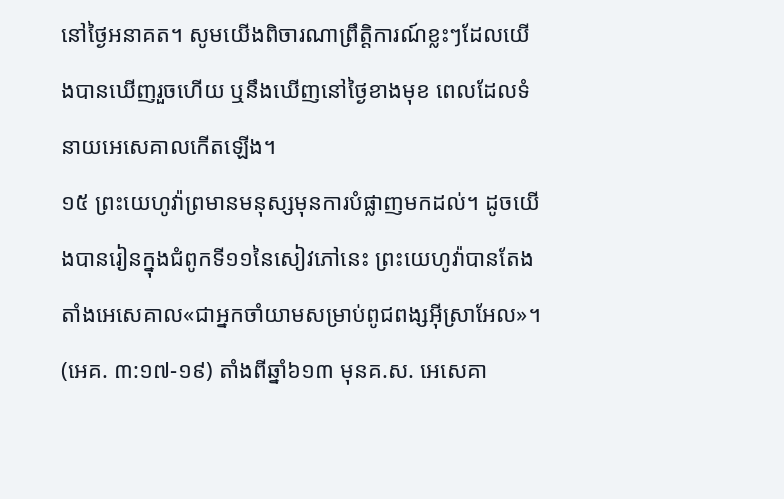នៅថ្ងៃអនាគត។ សូមយើងពិចារណាព្រឹត្តិការណ៍ខ្លះៗដែលយើងបានឃើញរួចហើយ ឬនឹងឃើញនៅថ្ងៃខាងមុខ ពេលដែលទំនាយអេសេគាលកើតឡើង។
១៥ ព្រះយេហូវ៉ាព្រមានមនុស្សមុនការបំផ្លាញមកដល់។ ដូចយើងបានរៀនក្នុងជំពូកទី១១នៃសៀវភៅនេះ ព្រះយេហូវ៉ាបានតែងតាំងអេសេគាល«ជាអ្នកចាំយាមសម្រាប់ពូជពង្សអ៊ីស្រាអែល»។ (អេគ. ៣:១៧-១៩) តាំងពីឆ្នាំ៦១៣ មុនគ.ស. អេសេគា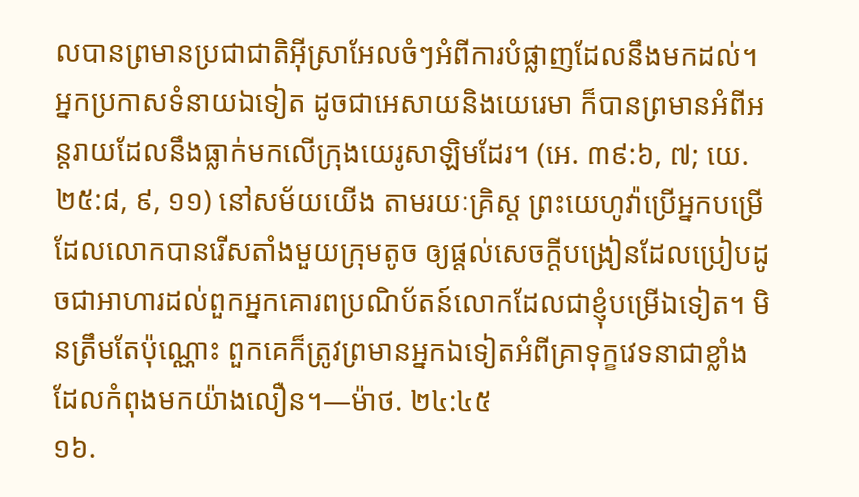លបានព្រមានប្រជាជាតិអ៊ីស្រាអែលចំៗអំពីការបំផ្លាញដែលនឹងមកដល់។ អ្នកប្រកាសទំនាយឯទៀត ដូចជាអេសាយនិងយេរេមា ក៏បានព្រមានអំពីអន្តរាយដែលនឹងធ្លាក់មកលើក្រុងយេរូសាឡិមដែរ។ (អេ. ៣៩:៦, ៧; យេ. ២៥:៨, ៩, ១១) នៅសម័យយើង តាមរយៈគ្រិស្ត ព្រះយេហូវ៉ាប្រើអ្នកបម្រើដែលលោកបានរើសតាំងមួយក្រុមតូច ឲ្យផ្ដល់សេចក្ដីបង្រៀនដែលប្រៀបដូចជាអាហារដល់ពួកអ្នកគោរពប្រណិប័តន៍លោកដែលជាខ្ញុំបម្រើឯទៀត។ មិនត្រឹមតែប៉ុណ្ណោះ ពួកគេក៏ត្រូវព្រមានអ្នកឯទៀតអំពីគ្រាទុក្ខវេទនាជាខ្លាំងដែលកំពុងមកយ៉ាងលឿន។—ម៉ាថ. ២៤:៤៥
១៦.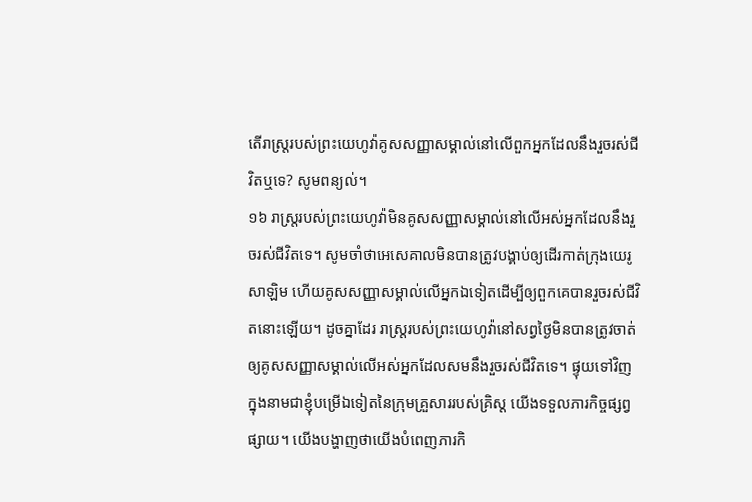តើរាស្ត្ររបស់ព្រះយេហូវ៉ាគូសសញ្ញាសម្គាល់នៅលើពួកអ្នកដែលនឹងរួចរស់ជីវិតឬទេ? សូមពន្យល់។
១៦ រាស្ត្ររបស់ព្រះយេហូវ៉ាមិនគូសសញ្ញាសម្គាល់នៅលើអស់អ្នកដែលនឹងរួចរស់ជីវិតទេ។ សូមចាំថាអេសេគាលមិនបានត្រូវបង្គាប់ឲ្យដើរកាត់ក្រុងយេរូសាឡិម ហើយគូសសញ្ញាសម្គាល់លើអ្នកឯទៀតដើម្បីឲ្យពួកគេបានរួចរស់ជីវិតនោះឡើយ។ ដូចគ្នាដែរ រាស្ត្ររបស់ព្រះយេហូវ៉ានៅសព្វថ្ងៃមិនបានត្រូវចាត់ឲ្យគូសសញ្ញាសម្គាល់លើអស់អ្នកដែលសមនឹងរួចរស់ជីវិតទេ។ ផ្ទុយទៅវិញ ក្នុងនាមជាខ្ញុំបម្រើឯទៀតនៃក្រុមគ្រួសាររបស់គ្រិស្ត យើងទទួលភារកិច្ចផ្សព្វផ្សាយ។ យើងបង្ហាញថាយើងបំពេញភារកិ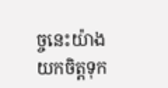ច្ចនេះយ៉ាងយកចិត្តទុក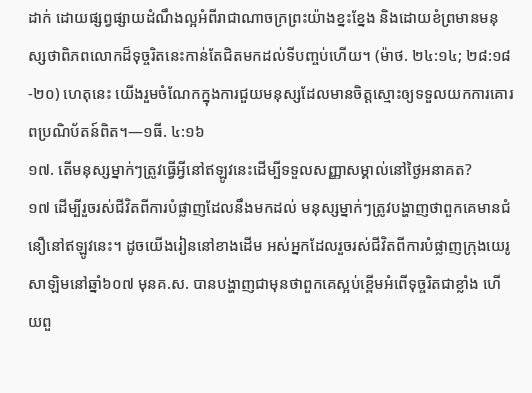ដាក់ ដោយផ្សព្វផ្សាយដំណឹងល្អអំពីរាជាណាចក្រព្រះយ៉ាងខ្នះខ្នែង និងដោយខំព្រមានមនុស្សថាពិភពលោកដ៏ទុច្ចរិតនេះកាន់តែជិតមកដល់ទីបញ្ចប់ហើយ។ (ម៉ាថ. ២៤:១៤; ២៨:១៨-២០) ហេតុនេះ យើងរួមចំណែកក្នុងការជួយមនុស្សដែលមានចិត្តស្មោះឲ្យទទួលយកការគោរពប្រណិប័តន៍ពិត។—១ធី. ៤:១៦
១៧. តើមនុស្សម្នាក់ៗត្រូវធ្វើអ្វីនៅឥឡូវនេះដើម្បីទទួលសញ្ញាសម្គាល់នៅថ្ងៃអនាគត?
១៧ ដើម្បីរួចរស់ជីវិតពីការបំផ្លាញដែលនឹងមកដល់ មនុស្សម្នាក់ៗត្រូវបង្ហាញថាពួកគេមានជំនឿនៅឥឡូវនេះ។ ដូចយើងរៀននៅខាងដើម អស់អ្នកដែលរួចរស់ជីវិតពីការបំផ្លាញក្រុងយេរូសាឡិមនៅឆ្នាំ៦០៧ មុនគ.ស. បានបង្ហាញជាមុនថាពួកគេស្អប់ខ្ពើមអំពើទុច្ចរិតជាខ្លាំង ហើយពួ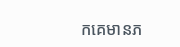កគេមានភ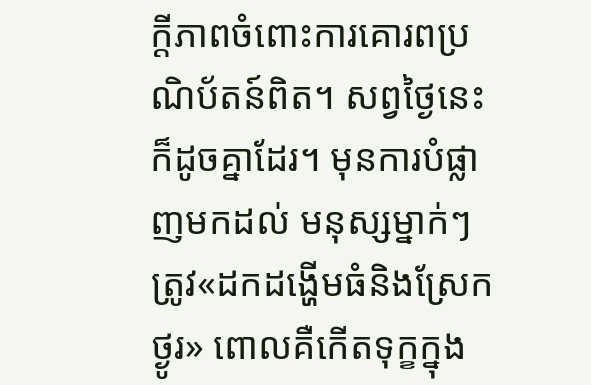ក្ដីភាពចំពោះការគោរពប្រណិប័តន៍ពិត។ សព្វថ្ងៃនេះ ក៏ដូចគ្នាដែរ។ មុនការបំផ្លាញមកដល់ មនុស្សម្នាក់ៗត្រូវ«ដកដង្ហើមធំនិងស្រែកថ្ងូរ» ពោលគឺកើតទុក្ខក្នុង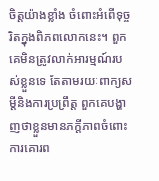ចិត្តយ៉ាងខ្លាំង ចំពោះអំពើទុច្ចរិតក្នុងពិភពលោកនេះ។ ពួកគេមិនត្រូវលាក់អារម្មណ៍របស់ខ្លួនទេ តែតាមរយៈពាក្យសម្ដីនិងការប្រព្រឹត្ត ពួកគេបង្ហាញថាខ្លួនមានភក្ដីភាពចំពោះការគោរព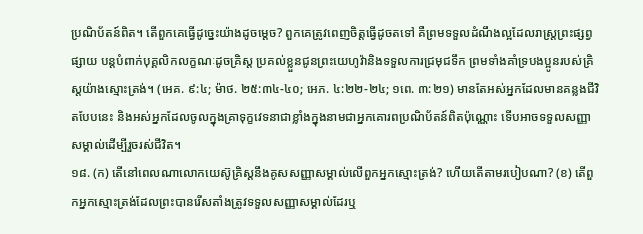ប្រណិប័តន៍ពិត។ តើពួកគេធ្វើដូច្នេះយ៉ាងដូចម្ដេច? ពួកគេត្រូវពេញចិត្តធ្វើដូចតទៅ គឺព្រមទទួលដំណឹងល្អដែលរាស្ត្រព្រះផ្សព្វផ្សាយ បន្តបំពាក់បុគ្គលិកលក្ខណៈដូចគ្រិស្ត ប្រគល់ខ្លួនជូនព្រះយេហូវ៉ានិងទទួលការជ្រមុជទឹក ព្រមទាំងគាំទ្របងប្អូនរបស់គ្រិស្តយ៉ាងស្មោះត្រង់។ (អេគ. ៩:៤; ម៉ាថ. ២៥:៣៤-៤០; អេភ. ៤:២២-២៤; ១ពេ. ៣:២១) មានតែអស់អ្នកដែលមានគន្លងជីវិតបែបនេះ និងអស់អ្នកដែលចូលក្នុងគ្រាទុក្ខវេទនាជាខ្លាំងក្នុងនាមជាអ្នកគោរពប្រណិប័តន៍ពិតប៉ុណ្ណោះ ទើបអាចទទួលសញ្ញាសម្គាល់ដើម្បីរួចរស់ជីវិត។
១៨. (ក) តើនៅពេលណាលោកយេស៊ូគ្រិស្តនឹងគូសសញ្ញាសម្គាល់លើពួកអ្នកស្មោះត្រង់? ហើយតើតាមរបៀបណា? (ខ) តើពួកអ្នកស្មោះត្រង់ដែលព្រះបានរើសតាំងត្រូវទទួលសញ្ញាសម្គាល់ដែរឬ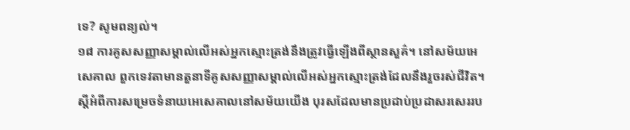ទេ? សូមពន្យល់។
១៨ ការគូសសញ្ញាសម្គាល់លើអស់អ្នកស្មោះត្រង់នឹងត្រូវធ្វើឡើងពីស្ថានសួគ៌។ នៅសម័យអេសេគាល ពួកទេវតាមានតួនាទីគូសសញ្ញាសម្គាល់លើអស់អ្នកស្មោះត្រង់ដែលនឹងរួចរស់ជីវិត។ ស្ដីអំពីការសម្រេចទំនាយអេសេគាលនៅសម័យយើង បុរសដែលមានប្រដាប់ប្រដាសរសេររប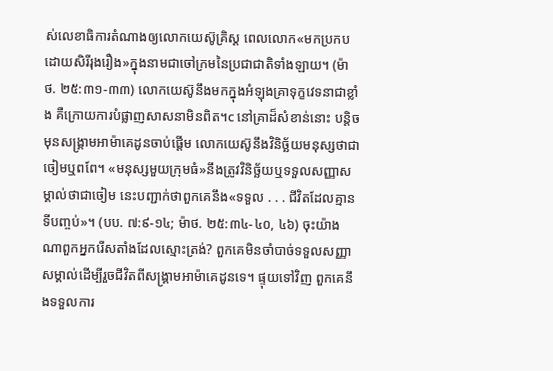ស់លេខាធិការតំណាងឲ្យលោកយេស៊ូគ្រិស្ត ពេលលោក«មកប្រកបដោយសិរីរុងរឿង»ក្នុងនាមជាចៅក្រមនៃប្រជាជាតិទាំងឡាយ។ (ម៉ាថ. ២៥:៣១-៣៣) លោកយេស៊ូនឹងមកក្នុងអំឡុងគ្រាទុក្ខវេទនាជាខ្លាំង គឺក្រោយការបំផ្លាញសាសនាមិនពិត។c នៅគ្រាដ៏សំខាន់នោះ បន្តិចមុនសង្គ្រាមអាម៉ាគេដូនចាប់ផ្ដើម លោកយេស៊ូនឹងវិនិច្ឆ័យមនុស្សថាជាចៀមឬពពែ។ «មនុស្សមួយក្រុមធំ»នឹងត្រូវវិនិច្ឆ័យឬទទួលសញ្ញាសម្គាល់ថាជាចៀម នេះបញ្ជាក់ថាពួកគេនឹង«ទទួល . . . ជីវិតដែលគ្មានទីបញ្ចប់»។ (បប. ៧:៩-១៤; ម៉ាថ. ២៥:៣៤-៤០, ៤៦) ចុះយ៉ាងណាពួកអ្នករើសតាំងដែលស្មោះត្រង់? ពួកគេមិនចាំបាច់ទទួលសញ្ញាសម្គាល់ដើម្បីរួចជីវិតពីសង្គ្រាមអាម៉ាគេដូនទេ។ ផ្ទុយទៅវិញ ពួកគេនឹងទទួលការ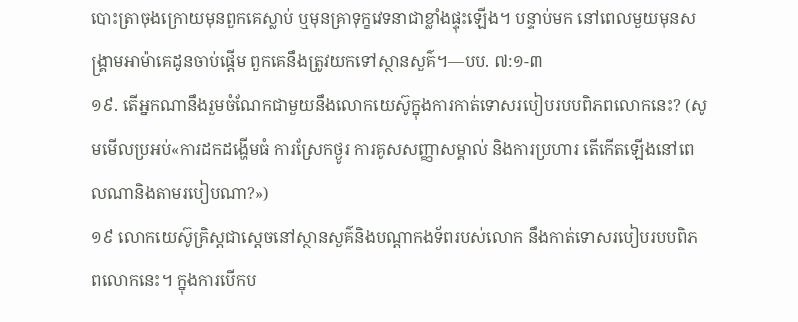បោះត្រាចុងក្រោយមុនពួកគេស្លាប់ ឬមុនគ្រាទុក្ខវេទនាជាខ្លាំងផ្ទុះឡើង។ បន្ទាប់មក នៅពេលមួយមុនសង្គ្រាមអាម៉ាគេដូនចាប់ផ្ដើម ពួកគេនឹងត្រូវយកទៅស្ថានសួគ៌។—បប. ៧:១-៣
១៩. តើអ្នកណានឹងរួមចំណែកជាមួយនឹងលោកយេស៊ូក្នុងការកាត់ទោសរបៀបរបបពិភពលោកនេះ? (សូមមើលប្រអប់«ការដកដង្ហើមធំ ការស្រែកថ្ងូរ ការគូសសញ្ញាសម្គាល់ និងការប្រហារ តើកើតឡើងនៅពេលណានិងតាមរបៀបណា?»)
១៩ លោកយេស៊ូគ្រិស្តជាស្ដេចនៅស្ថានសួគ៌និងបណ្ដាកងទ័ពរបស់លោក នឹងកាត់ទោសរបៀបរបបពិភពលោកនេះ។ ក្នុងការបើកប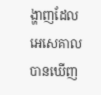ង្ហាញដែលអេសេគាលបានឃើញ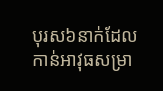បុរស៦នាក់ដែលកាន់អាវុធសម្រា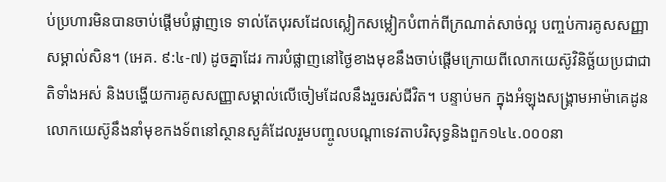ប់ប្រហារមិនបានចាប់ផ្ដើមបំផ្លាញទេ ទាល់តែបុរសដែលស្លៀកសម្លៀកបំពាក់ពីក្រណាត់សាច់ល្អ បញ្ចប់ការគូសសញ្ញាសម្គាល់សិន។ (អេគ. ៩:៤-៧) ដូចគ្នាដែរ ការបំផ្លាញនៅថ្ងៃខាងមុខនឹងចាប់ផ្ដើមក្រោយពីលោកយេស៊ូវិនិច្ឆ័យប្រជាជាតិទាំងអស់ និងបង្ហើយការគូសសញ្ញាសម្គាល់លើចៀមដែលនឹងរួចរស់ជីវិត។ បន្ទាប់មក ក្នុងអំឡុងសង្គ្រាមអាម៉ាគេដូន លោកយេស៊ូនឹងនាំមុខកងទ័ពនៅស្ថានសួគ៌ដែលរួមបញ្ចូលបណ្ដាទេវតាបរិសុទ្ធនិងពួក១៤៤.០០០នា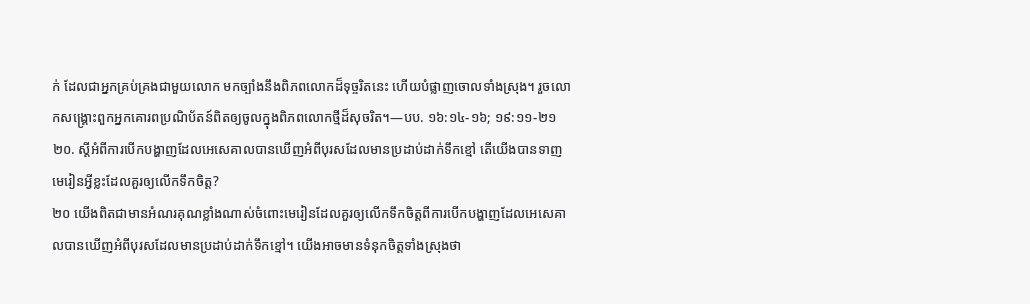ក់ ដែលជាអ្នកគ្រប់គ្រងជាមួយលោក មកច្បាំងនឹងពិភពលោកដ៏ទុច្ចរិតនេះ ហើយបំផ្លាញចោលទាំងស្រុង។ រួចលោកសង្គ្រោះពួកអ្នកគោរពប្រណិប័តន៍ពិតឲ្យចូលក្នុងពិភពលោកថ្មីដ៏សុចរិត។—បប. ១៦:១៤-១៦; ១៩:១១-២១
២០. ស្ដីអំពីការបើកបង្ហាញដែលអេសេគាលបានឃើញអំពីបុរសដែលមានប្រដាប់ដាក់ទឹកខ្មៅ តើយើងបានទាញមេរៀនអ្វីខ្លះដែលគួរឲ្យលើកទឹកចិត្ត?
២០ យើងពិតជាមានអំណរគុណខ្លាំងណាស់ចំពោះមេរៀនដែលគួរឲ្យលើកទឹកចិត្តពីការបើកបង្ហាញដែលអេសេគាលបានឃើញអំពីបុរសដែលមានប្រដាប់ដាក់ទឹកខ្មៅ។ យើងអាចមានទំនុកចិត្តទាំងស្រុងថា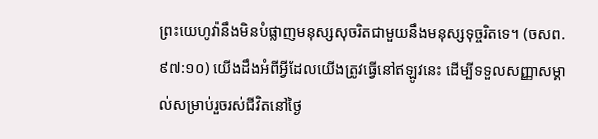ព្រះយេហូវ៉ានឹងមិនបំផ្លាញមនុស្សសុចរិតជាមួយនឹងមនុស្សទុច្ចរិតទេ។ (ចសព. ៩៧:១០) យើងដឹងអំពីអ្វីដែលយើងត្រូវធ្វើនៅឥឡូវនេះ ដើម្បីទទួលសញ្ញាសម្គាល់សម្រាប់រួចរស់ជីវិតនៅថ្ងៃ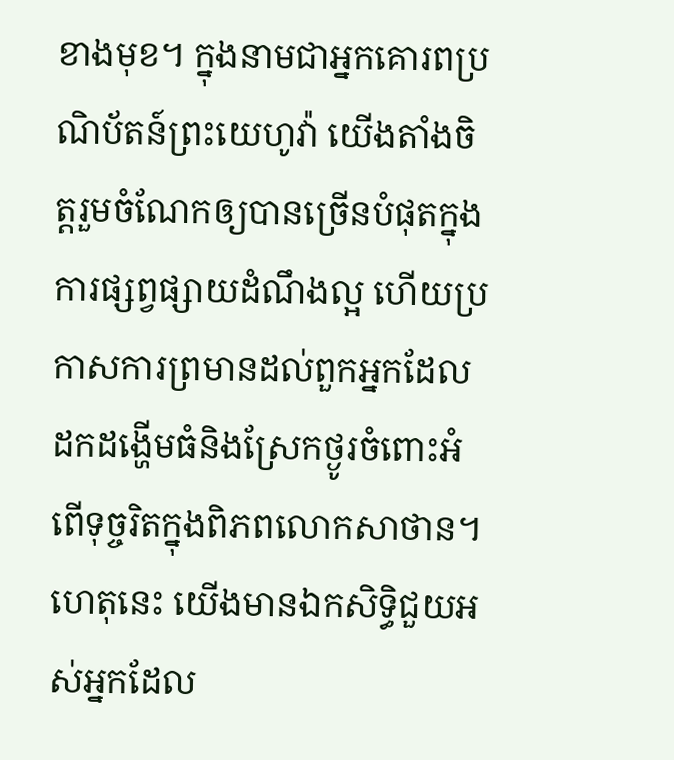ខាងមុខ។ ក្នុងនាមជាអ្នកគោរពប្រណិប័តន៍ព្រះយេហូវ៉ា យើងតាំងចិត្តរួមចំណែកឲ្យបានច្រើនបំផុតក្នុងការផ្សព្វផ្សាយដំណឹងល្អ ហើយប្រកាសការព្រមានដល់ពួកអ្នកដែលដកដង្ហើមធំនិងស្រែកថ្ងូរចំពោះអំពើទុច្ចរិតក្នុងពិភពលោកសាថាន។ ហេតុនេះ យើងមានឯកសិទ្ធិជួយអស់អ្នកដែល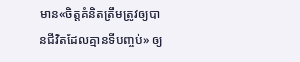មាន«ចិត្តគំនិតត្រឹមត្រូវឲ្យបានជីវិតដែលគ្មានទីបញ្ចប់» ឲ្យ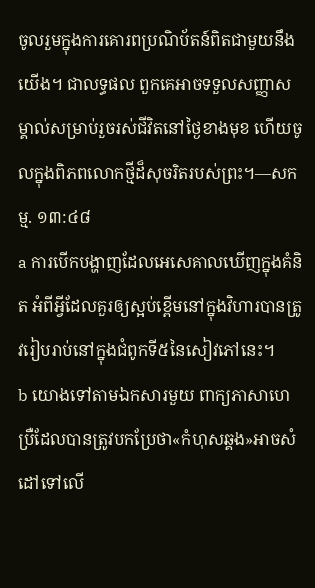ចូលរួមក្នុងការគោរពប្រណិប័តន៍ពិតជាមួយនឹងយើង។ ជាលទ្ធផល ពួកគេអាចទទួលសញ្ញាសម្គាល់សម្រាប់រួចរស់ជីវិតនៅថ្ងៃខាងមុខ ហើយចូលក្នុងពិភពលោកថ្មីដ៏សុចរិតរបស់ព្រះ។—សកម្ម. ១៣:៤៨
a ការបើកបង្ហាញដែលអេសេគាលឃើញក្នុងគំនិត អំពីអ្វីដែលគួរឲ្យស្អប់ខ្ពើមនៅក្នុងវិហារបានត្រូវរៀបរាប់នៅក្នុងជំពូកទី៥នៃសៀវភៅនេះ។
b យោងទៅតាមឯកសារមួយ ពាក្យភាសាហេប្រឺដែលបានត្រូវបកប្រែថា«កំហុសឆ្គង»អាចសំដៅទៅលើ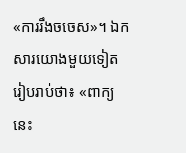«ការរឹងចចេស»។ ឯកសារយោងមួយទៀតរៀបរាប់ថា៖ «ពាក្យនេះ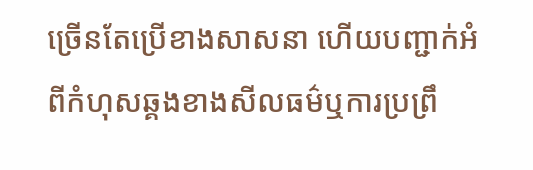ច្រើនតែប្រើខាងសាសនា ហើយបញ្ជាក់អំពីកំហុសឆ្គងខាងសីលធម៌ឬការប្រព្រឹ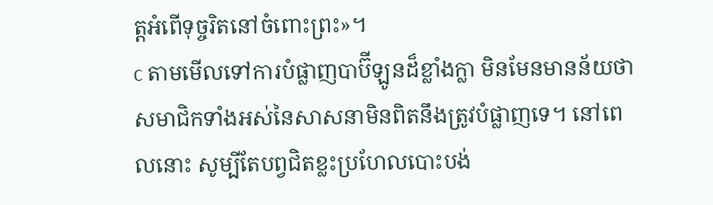ត្តអំពើទុច្ចរិតនៅចំពោះព្រះ»។
c តាមមើលទៅការបំផ្លាញបាប៊ីឡូនដ៏ខ្លាំងក្លា មិនមែនមានន័យថាសមាជិកទាំងអស់នៃសាសនាមិនពិតនឹងត្រូវបំផ្លាញទេ។ នៅពេលនោះ សូម្បីតែបព្វជិតខ្លះប្រហែលបោះបង់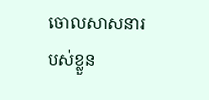ចោលសាសនារបស់ខ្លួន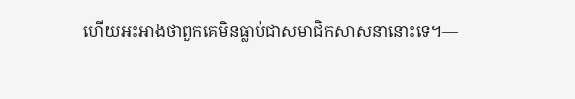ហើយអះអាងថាពួកគេមិនធ្លាប់ជាសមាជិកសាសនានោះទេ។—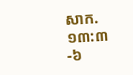សាក. ១៣:៣-៦